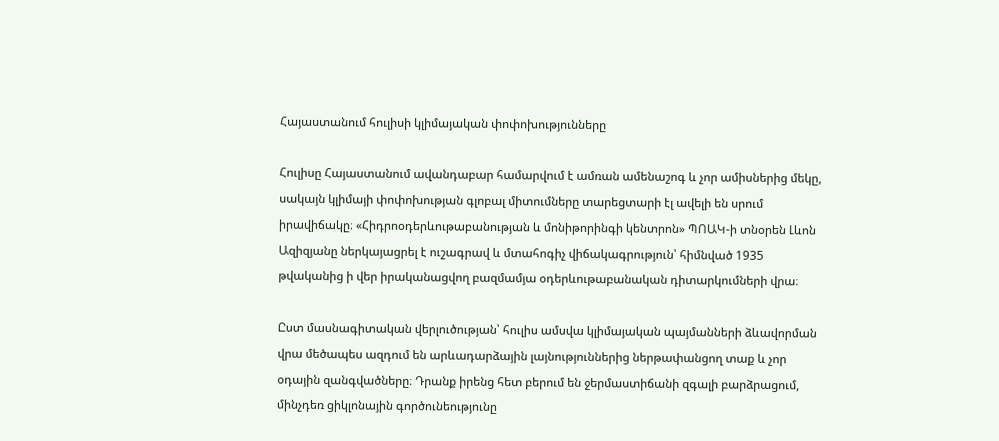Հայաստանում հուլիսի կլիմայական փոփոխությունները

Հուլիսը Հայաստանում ավանդաբար համարվում է ամռան ամենաշոգ և չոր ամիսներից մեկը, սակայն կլիմայի փոփոխության գլոբալ միտումները տարեցտարի էլ ավելի են սրում իրավիճակը։ «Հիդրոօդերևութաբանության և մոնիթորինգի կենտրոն» ՊՈԱԿ-ի տնօրեն Լևոն Ազիզյանը ներկայացրել է ուշագրավ և մտահոգիչ վիճակագրություն՝ հիմնված 1935 թվականից ի վեր իրականացվող բազմամյա օդերևութաբանական դիտարկումների վրա։

Ըստ մասնագիտական վերլուծության՝ հուլիս ամսվա կլիմայական պայմանների ձևավորման վրա մեծապես ազդում են արևադարձային լայնություններից ներթափանցող տաք և չոր օդային զանգվածները։ Դրանք իրենց հետ բերում են ջերմաստիճանի զգալի բարձրացում, մինչդեռ ցիկլոնային գործունեությունը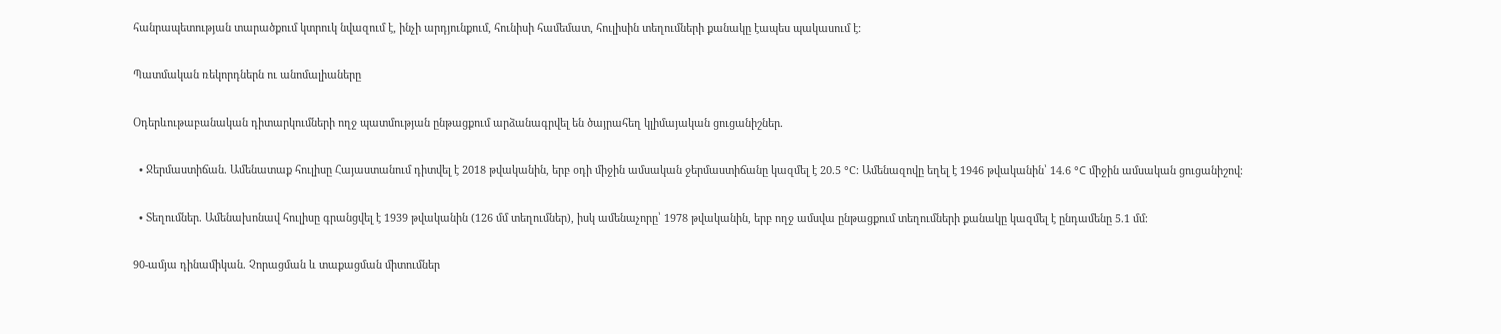հանրապետության տարածքում կտրուկ նվազում է, ինչի արդյունքում, հունիսի համեմատ, հուլիսին տեղումների քանակը էապես պակասում է։

Պատմական ռեկորդներն ու անոմալիաները

Օդերևութաբանական դիտարկումների ողջ պատմության ընթացքում արձանագրվել են ծայրահեղ կլիմայական ցուցանիշներ.

  • Ջերմաստիճան. Ամենատաք հուլիսը Հայաստանում դիտվել է 2018 թվականին, երբ օդի միջին ամսական ջերմաստիճանը կազմել է 20.5 °C։ Ամենազովը եղել է 1946 թվականին՝ 14.6 °C միջին ամսական ցուցանիշով։

  • Տեղումներ. Ամենախոնավ հուլիսը գրանցվել է 1939 թվականին (126 մմ տեղումներ), իսկ ամենաչորը՝ 1978 թվականին, երբ ողջ ամսվա ընթացքում տեղումների քանակը կազմել է ընդամենը 5.1 մմ։

90-ամյա դինամիկան. Չորացման և տաքացման միտումներ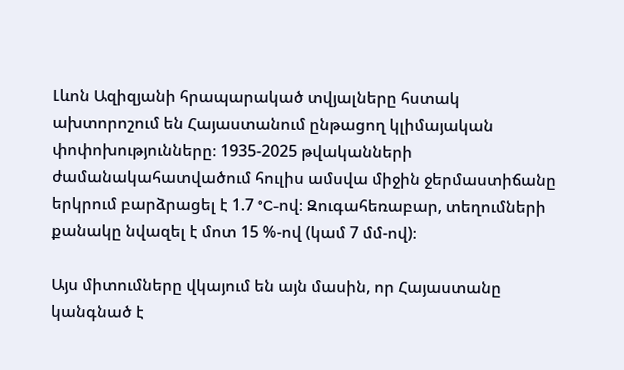Լևոն Ազիզյանի հրապարակած տվյալները հստակ ախտորոշում են Հայաստանում ընթացող կլիմայական փոփոխությունները։ 1935-2025 թվականների ժամանակահատվածում հուլիս ամսվա միջին ջերմաստիճանը երկրում բարձրացել է 1.7 °C-ով։ Զուգահեռաբար, տեղումների քանակը նվազել է մոտ 15 %-ով (կամ 7 մմ-ով)։

Այս միտումները վկայում են այն մասին, որ Հայաստանը կանգնած է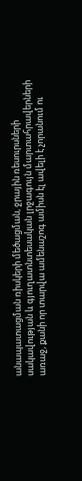անապատացման ռիսկերի մեծացման, ջրային ռեսուրսների սակավության և գյուղատնտեսական լրջագույն մարտահրավերների առաջ, քանի որ տարվա ամենաշոգ ամիսն էլ ավելի է չորանում ու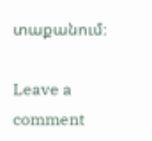տաքանում։

Leave a comment